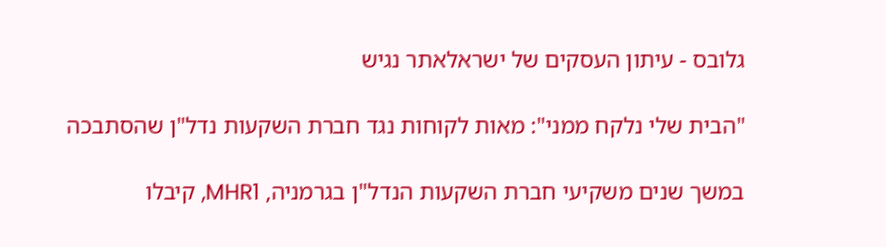גלובס - עיתון העסקים של ישראלאתר נגיש

"הבית שלי נלקח ממני": מאות לקוחות נגד חברת השקעות נדל"ן שהסתבכה

במשך שנים משקיעי חברת השקעות הנדל"ן בגרמניה, MHR1, קיבלו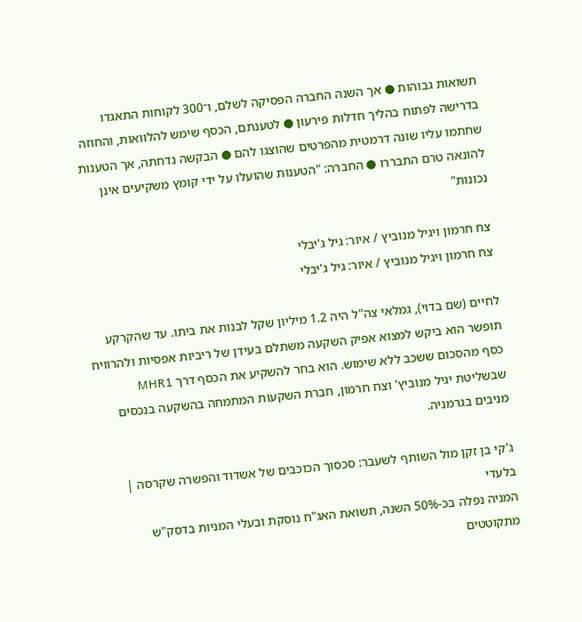תשואות גבוהות ● אך השנה החברה הפסיקה לשלם, ו־300 לקוחות התאגדו בדרישה לפתוח בהליך חדלות פירעון ● לטענתם, הכסף שימש להלוואות, והחוזה שחתמו עליו שונה דרמטית מהפרטים שהוצגו להם ● הבקשה נדחתה, אך הטענות להונאה טרם התבררו ● החברה: "הטענות שהועלו על ידי קומץ משקיעים אינן נכונות"

צח חרמון ויגיל מנוביץ / איור: גיל ג'יבלי
צח חרמון ויגיל מנוביץ / איור: גיל ג'יבלי

לחיים (שם בדוי), גמלאי צה"ל היה 1.2 מיליון שקל לבנות את ביתו. עד שהקרקע תופשר הוא ביקש למצוא אפיק השקעה משתלם בעידן של ריביות אפסיות ולהרוויח כסף מהסכום ששכב ללא שימוש. הוא בחר להשקיע את הכסף דרך MHR1 שבשליטת יגיל מנוביץ' וצח חרמון, חברת השקעות המתמחה בהשקעה בנכסים מניבים בגרמניה.

ג'קי בן זקן מול השותף לשעבר: סכסוך הכוכבים של אשדוד והפשרה שקרסה | בלעדי
המניה נפלה בכ-50% השנה, תשואת האג"ח נוסקת ובעלי המניות בדסק"ש מתקוטטים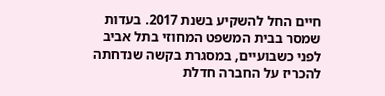חיים החל להשקיע בשנת 2017. בעדות שמסר בבית המשפט המחוזי בתל אביב לפני כשבועיים, במסגרת בקשה שנדחתה להכריז על החברה חדלת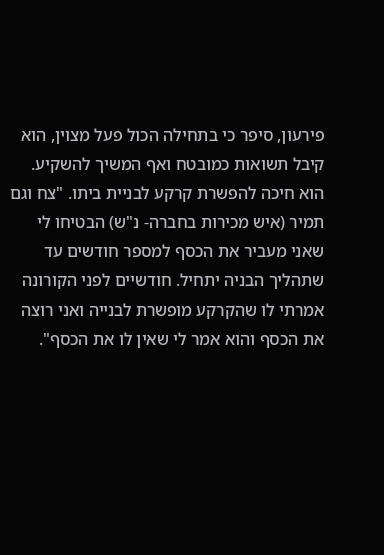פירעון, סיפר כי בתחילה הכול פעל מצוין, הוא קיבל תשואות כמובטח ואף המשיך להשקיע. הוא חיכה להפשרת קרקע לבניית ביתו. "צח וגם תמיר (איש מכירות בחברה- נ"ש) הבטיחו לי שאני מעביר את הכסף למספר חודשים עד שתהליך הבניה יתחיל. חודשיים לפני הקורונה אמרתי לו שהקרקע מופשרת לבנייה ואני רוצה את הכסף והוא אמר לי שאין לו את הכסף".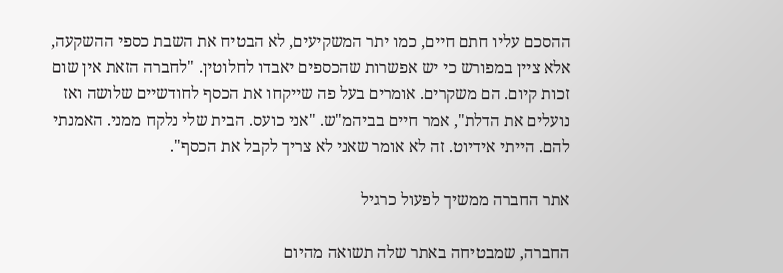ההסכם עליו חתם חיים, כמו יתר המשקיעים, לא הבטיח את השבת כספי ההשקעה, אלא ציין במפורש כי יש אפשרות שהכספים יאבדו לחלוטין. "לחברה הזאת אין שום זכות קיום. הם משקרים. אומרים בעל פה שייקחו את הכסף לחודשיים שלושה ואז נועלים את הדלת", אמר חיים בביהמ"ש. "אני כועס. הבית שלי נלקח ממני. האמנתי להם. הייתי אידיוט. זה לא אומר שאני לא צריך לקבל את הכסף".

אתר החברה ממשיך לפעול כרגיל

החברה, שמבטיחה באתר שלה תשואה מהיום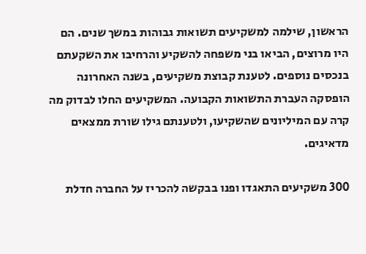הראשון, שילמה למשקיעים תשואות גבוהות במשך שנים. הם היו מרוצים, הביאו בני משפחה להשקיע והרחיבו את השקעתם בנכסים נוספים. לטענת קבוצת משקיעים, בשנה האחרונה הופסקה העברת התשואות הקבועה. המשקיעים החלו לבדוק מה קרה עם המיליונים שהשקיעו, ולטענתם גילו שורת ממצאים מדאיגים.

300 משקיעים התאגדו ופנו בבקשה להכריז על החברה חדלת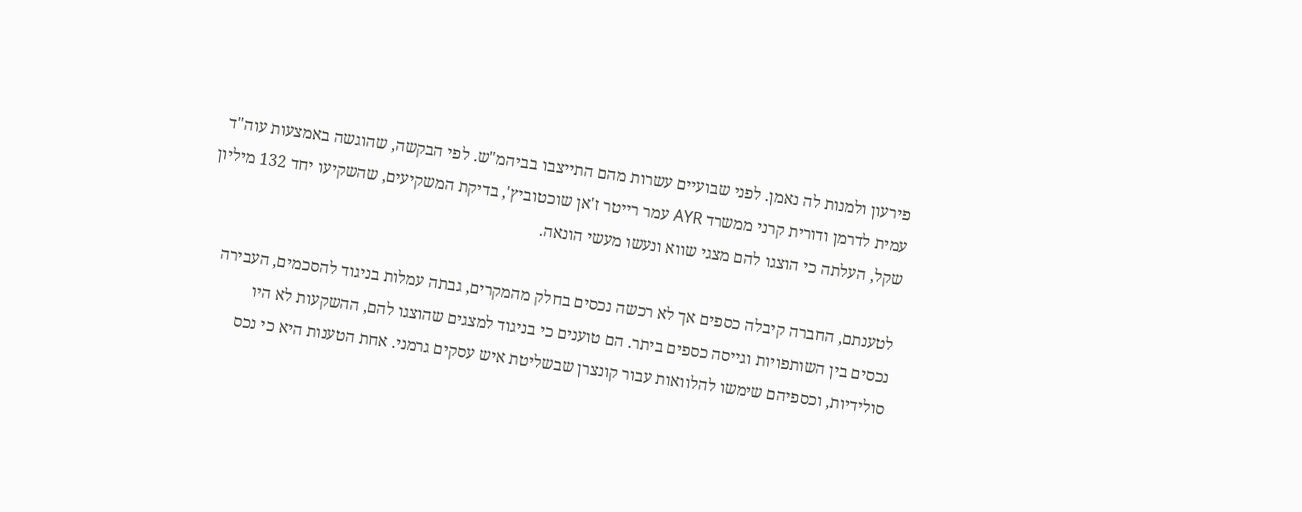פירעון ולמנות לה נאמן. לפני שבועיים עשרות מהם התייצבו בביהמ"ש. לפי הבקשה, שהוגשה באמצעות עוה"ד עמית לדרמן ודורית קרני ממשרד AYR עמר רייטר ז'אן שוכטוביץ', בדיקת המשקיעים, שהשקיעו יחד 132 מיליון שקל, העלתה כי הוצגו להם מצגי שווא ונעשו מעשי הונאה.

לטענתם, החברה קיבלה כספים אך לא רכשה נכסים בחלק מהמקרים, גבתה עמלות בניגוד להסכמים, העבירה נכסים בין השותפויות וגייסה כספים ביתר. הם טוענים כי בניגוד למצגים שהוצגו להם, ההשקעות לא היו סולידיות, וכספיהם שימשו להלוואות עבור קונצרן שבשליטת איש עסקים גרמני. אחת הטענות היא כי נכס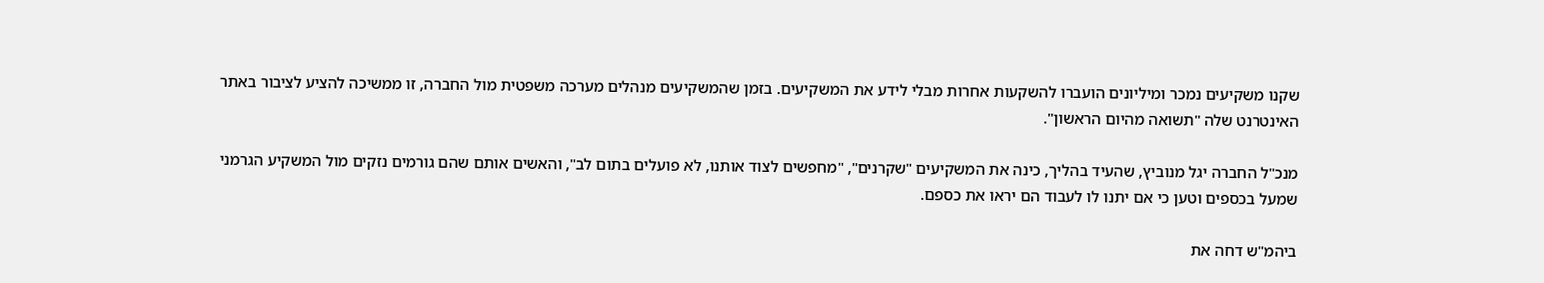שקנו משקיעים נמכר ומיליונים הועברו להשקעות אחרות מבלי לידע את המשקיעים. בזמן שהמשקיעים מנהלים מערכה משפטית מול החברה, זו ממשיכה להציע לציבור באתר האינטרנט שלה "תשואה מהיום הראשון".

מנכ"ל החברה יגל מנוביץ, שהעיד בהליך, כינה את המשקיעים "שקרנים", "מחפשים לצוד אותנו, לא פועלים בתום לב", והאשים אותם שהם גורמים נזקים מול המשקיע הגרמני שמעל בכספים וטען כי אם יתנו לו לעבוד הם יראו את כספם.

ביהמ"ש דחה את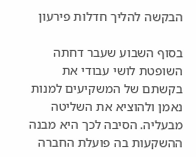הבקשה להליך חדלות פירעון

בסוף השבוע שעבר דחתה השופטת לושי עבודי את בקשתם של המשקיעים למנות נאמן ולהוציא את השליטה מבעליה. הסיבה לכך היא מבנה ההשקעות בה פועלת החברה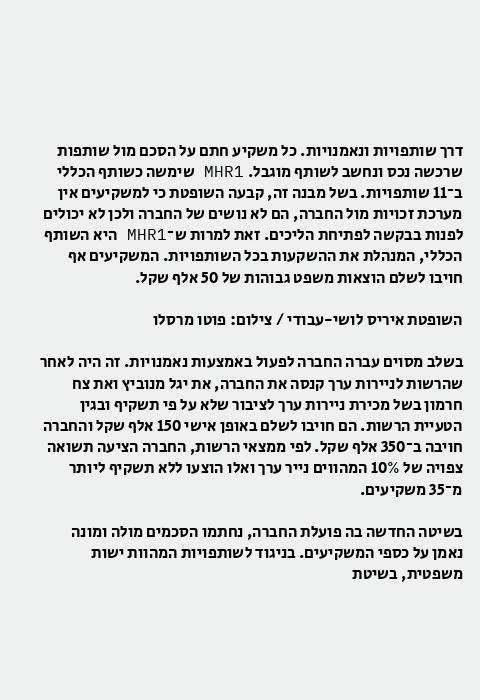דרך שותפויות ונאמנויות. כל משקיע חתם על הסכם מול שותפות שרכשה נכס ונחשב לשותף מוגבל. MHR1 שימשה כשותף הכללי ב־11 שותפויות. בשל מבנה זה, קבעה השופטת כי למשקיעים אין מערכת זכויות מול החברה, הם לא נושים של החברה ולכן לא יכולים לפנות בבקשה לפתיחת הליכים. זאת למרות ש־MHR1 היא השותף הכללי, המנהלת את ההשקעות בכל השותפויות. המשקיעים אף חויבו לשלם הוצאות משפט גבוהות של 50 אלף שקל.

השופטת איריס לושי-עבודי / צילום: פוטו מרסלו

בשלב מסוים עברה החברה לפעול באמצעות נאמנויות. זה היה לאחר שהרשות לניירות ערך קנסה את החברה, את יגל מנוביץ ואת צח חרמון בשל מכירת ניירות ערך לציבור שלא על פי תשקיף ובגין הטעיית הרשות. הם חויבו לשלם באופן אישי 150 אלף שקל והחברה חויבה ב־350 אלף שקל. לפי ממצאי הרשות, החברה הציעה תשואה צפויה של 10% המהווים נייר ערך ואלו הוצעו ללא תשקיף ליותר מ־35 משקיעים.

בשיטה החדשה בה פועלת החברה, נחתמו הסכמים מולה ומונה נאמן על כספי המשקיעים. בניגוד לשותפויות המהוות ישות משפטית, בשיטת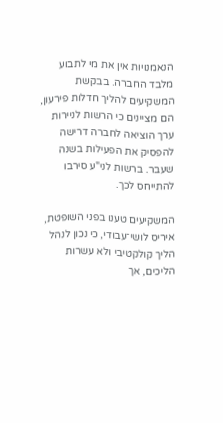הנאמנויות אין את מי לתבוע מלבד החברה. בבקשת המשקיעים להליך חדלות פירעון, הם מציינים כי הרשות לניירות ערך הוציאה לחברה דרישה להפסיק את הפעילות בשנה שעבר. ברשות לני"ע סירבו להתייחס לכך.

המשקיעים טענו בפני השופטת, איריס לושי־עבודי, כי נכון לנהל הליך קולקטיבי ולא עשרות הליכים, אך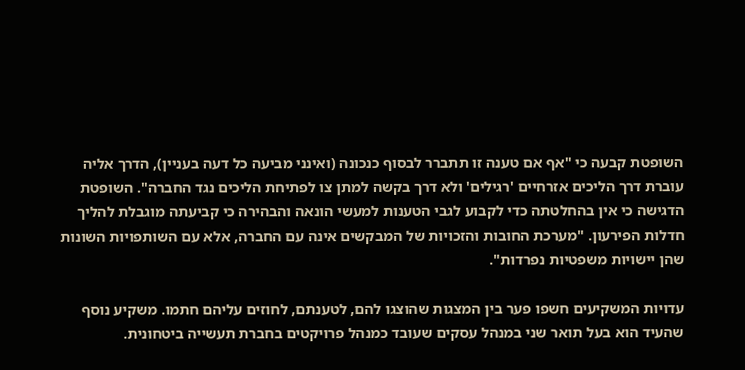השופטת קבעה כי "אף אם טענה זו תתברר לבסוף כנכונה (ואינני מביעה כל דעה בעניין), הדרך אליה עוברת דרך הליכים אזרחיים 'רגילים' ולא דרך בקשה למתן צו לפתיחת הליכים נגד החברה". השופטת הדגישה כי אין בהחלטתה כדי לקבוע לגבי הטענות למעשי הונאה והבהירה כי קביעתה מוגבלת להליך חדלות הפירעון. "מערכת החובות והזכויות של המבקשים אינה עם החברה, אלא עם השותפויות השונות שהן יישויות משפטיות נפרדות".

עדויות המשקיעים חשפו פער בין המצגות שהוצגו להם, לטענתם, לחוזים עליהם חתמו. משקיע נוסף שהעיד הוא בעל תואר שני במנהל עסקים שעובד כמנהל פרויקטים בחברת תעשייה ביטחונית.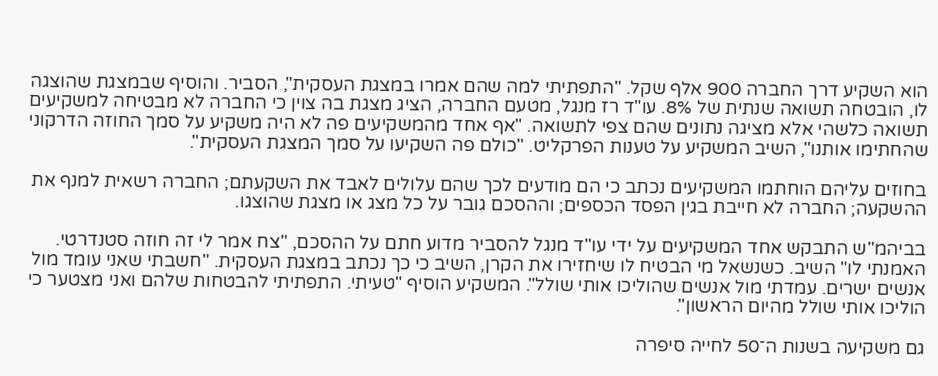הוא השקיע דרך החברה 900 אלף שקל. "התפתיתי למה שהם אמרו במצגת העסקית", הסביר. והוסיף שבמצגת שהוצגה לו, הובטחה תשואה שנתית של 8%. עו"ד רז מנגל, מטעם החברה, הציג מצגת בה צוין כי החברה לא מבטיחה למשקיעים תשואה כלשהי אלא מציגה נתונים שהם צפי לתשואה. "אף אחד מהמשקיעים פה לא היה משקיע על סמך החוזה הדרקוני שהחתימו אותנו", השיב המשקיע על טענות הפרקליט. "כולם פה השקיעו על סמך המצגת העסקית".

בחוזים עליהם הוחתמו המשקיעים נכתב כי הם מודעים לכך שהם עלולים לאבד את השקעתם; החברה רשאית למנף את ההשקעה; החברה לא חייבת בגין הפסד הכספים; וההסכם גובר על כל מצג או מצגת שהוצגו.

בביהמ"ש התבקש אחד המשקיעים על ידי עו"ד מנגל להסביר מדוע חתם על ההסכם, "צח אמר לי זה חוזה סטנדרטי. האמנתי לו" השיב. כשנשאל מי הבטיח לו שיחזירו את הקרן, השיב כי כך נכתב במצגת העסקית. "חשבתי שאני עומד מול אנשים ישרים. עמדתי מול אנשים שהוליכו אותי שולל". המשקיע הוסיף "טעיתי. התפתיתי להבטחות שלהם ואני מצטער כי הוליכו אותי שולל מהיום הראשון".

גם משקיעה בשנות ה־50 לחייה סיפרה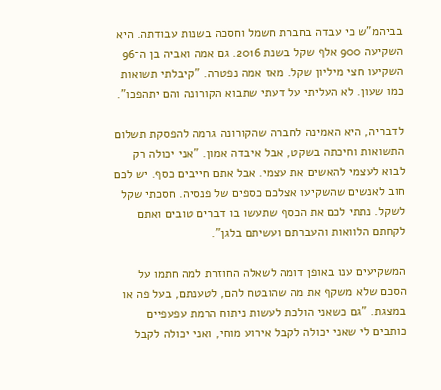בביהמ"ש כי עבדה בחברת חשמל וחסכה בשנות עבודתה. היא השקיעה 900 אלף שקל בשנת 2016. גם אמה ואביה בן ה־96 השקיעו חצי מיליון שקל. מאז אמה נפטרה. "קיבלתי תשואות כמו שעון. לא העליתי על דעתי שתבוא הקורונה והם יתהפכו".

לדבריה, היא האמינה לחברה שהקורונה גרמה להפסקת תשלום התשואות וחיכתה בשקט, אבל איבדה אמון. "אני יכולה רק לבוא לעצמי להאשים את עצמי. אבל אתם חייבים כסף. יש לכם חוב לאנשים שהשקיעו אצלכם כספים של פנסיה. חסכתי שקל לשקל. נתתי לכם את הכסף שתעשו בו דברים טובים ואתם לקחתם הלוואות והעברתם ועשיתם בלגן".

המשקיעים ענו באופן דומה לשאלה החוזרת למה חתמו על הסכם שלא משקף את מה שהובטח להם, לטענתם, בעל פה או במצגת. "גם כשאני הולכת לעשות ניתוח הרמת עפעפיים כותבים לי שאני יכולה לקבל אירוע מוחי, ואני יכולה לקבל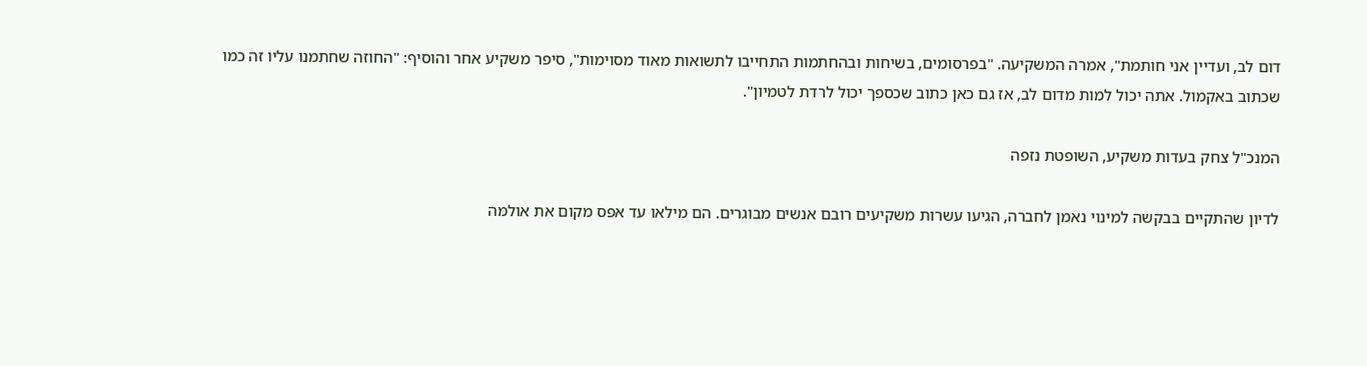דום לב, ועדיין אני חותמת", אמרה המשקיעה. "בפרסומים, בשיחות ובהחתמות התחייבו לתשואות מאוד מסוימות", סיפר משקיע אחר והוסיף: "החוזה שחתמנו עליו זה כמו שכתוב באקמול. אתה יכול למות מדום לב, אז גם כאן כתוב שכספך יכול לרדת לטמיון".

המנכ"ל צחק בעדות משקיע, השופטת נזפה

לדיון שהתקיים בבקשה למינוי נאמן לחברה, הגיעו עשרות משקיעים רובם אנשים מבוגרים. הם מילאו עד אפס מקום את אולמה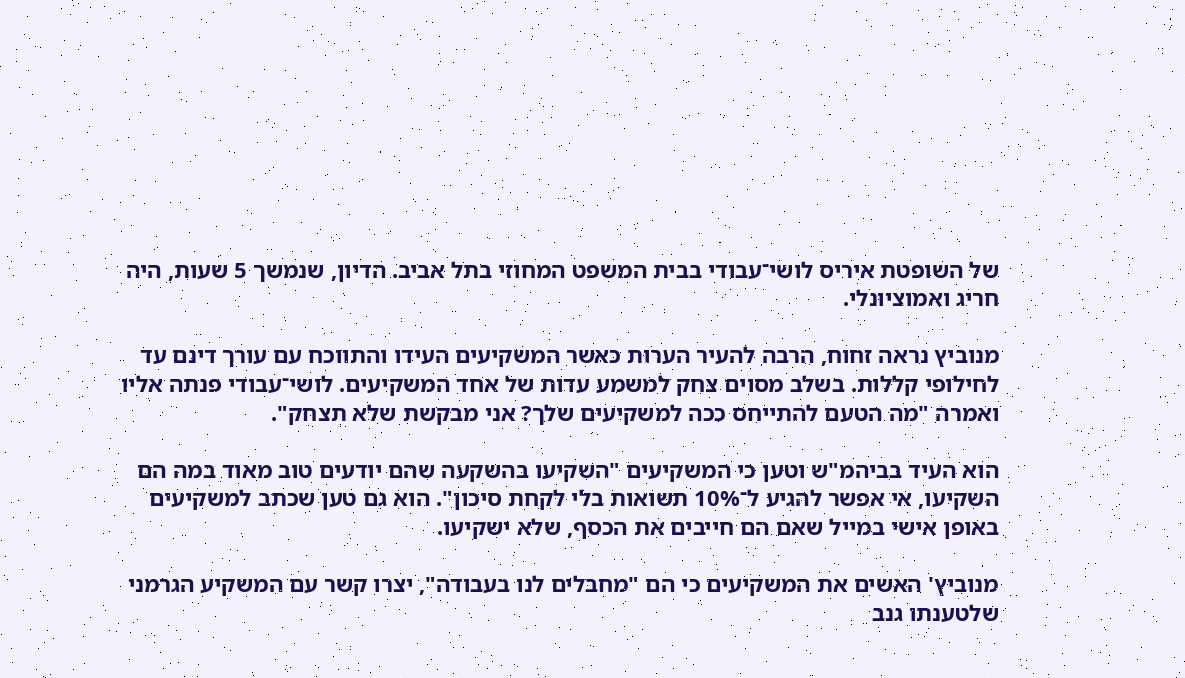של השופטת איריס לושי־עבודי בבית המשפט המחוזי בתל אביב. הדיון, שנמשך 5 שעות, היה חריג ואמוציונלי.

מנוביץ נראה זחוח, הרבה להעיר הערות כאשר המשקיעים העידו והתווכח עם עורך דינם עד לחילופי קללות. בשלב מסוים צחק למשמע עדות של אחד המשקיעים. לושי־עבודי פנתה אליו ואמרה "מה הטעם להתייחס ככה למשקיעים שלך? אני מבקשת שלא תצחק".

הוא העיד בביהמ"ש וטען כי המשקיעים "השקיעו בהשקעה שהם יודעים טוב מאוד במה הם השקיעו, אי אפשר להגיע ל־10% תשואות בלי לקחת סיכון". הוא גם טען שכתב למשקיעים באופן אישי במייל שאם הם חייבים את הכסף, שלא ישקיעו.

מנוביץ' האשים את המשקיעים כי הם "מחבלים לנו בעבודה", יצרו קשר עם המשקיע הגרמני שלטענתו גנב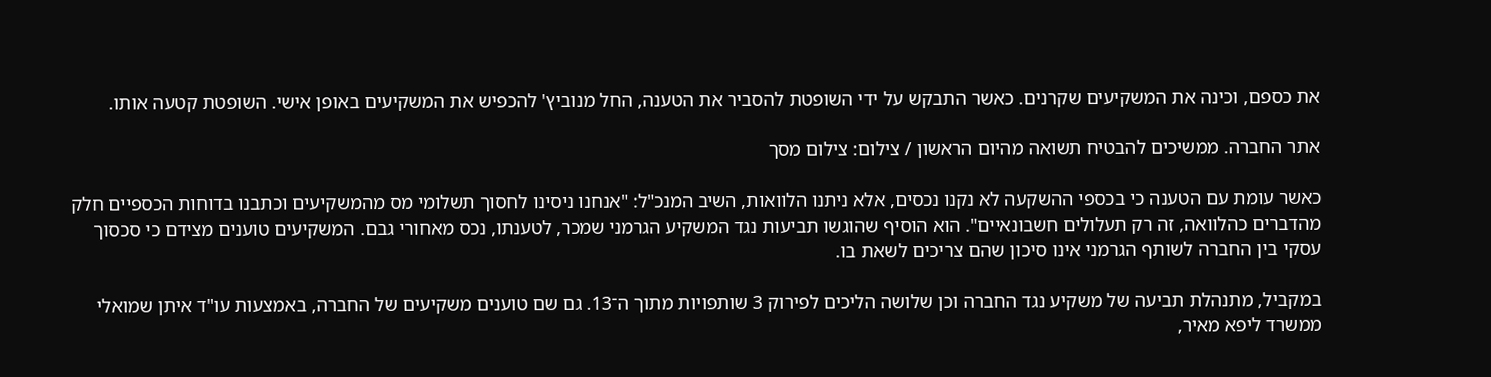את כספם, וכינה את המשקיעים שקרנים. כאשר התבקש על ידי השופטת להסביר את הטענה, החל מנוביץ' להכפיש את המשקיעים באופן אישי. השופטת קטעה אותו.

אתר החברה. ממשיכים להבטיח תשואה מהיום הראשון / צילום: צילום מסך

כאשר עומת עם הטענה כי בכספי ההשקעה לא נקנו נכסים, אלא ניתנו הלוואות, השיב המנכ"ל: "אנחנו ניסינו לחסוך תשלומי מס מהמשקיעים וכתבנו בדוחות הכספיים חלק מהדברים כהלוואה, זה רק תעלולים חשבונאיים". הוא הוסיף שהוגשו תביעות נגד המשקיע הגרמני שמכר, לטענתו, נכס מאחורי גבם. המשקיעים טוענים מצידם כי סכסוך עסקי בין החברה לשותף הגרמני אינו סיכון שהם צריכים לשאת בו.

במקביל, מתנהלת תביעה של משקיע נגד החברה וכן שלושה הליכים לפירוק 3 שותפויות מתוך ה־13. גם שם טוענים משקיעים של החברה, באמצעות עו"ד איתן שמואלי ממשרד ליפא מאיר,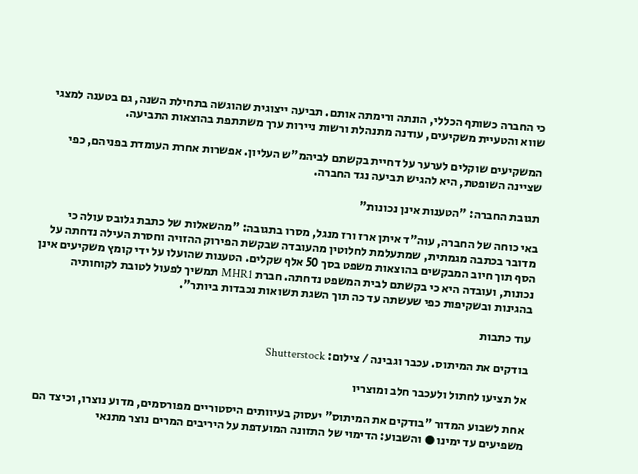כי החברה כשותף הכללי, הונתה ורימתה אותם. תביעה ייצוגית שהוגשה בתחילת השנה, גם בטענה למצגי שווא והטעיית משקיעים, עודנה מתנהלת ורשות ניירות ערך משתתפת בהוצאות התביעה.

המשקיעים שוקלים לערער על דחיית בקשתם לביהמ"ש העליון. אפשרות אחרת העומדת בפניהם, כפי שציינה השופטת, היא להגיש תביעה נגד החברה.

תגובת החברה: "הטענות אינן נכונות"

באי כוחה של החברה, עוה"ד איתן ארז ורז מנגל, מסרו בתגובה: "מהשאלות של כתבת גלובס עולה כי מדובר בכתבה מגמתית, שמתעלמת לחלוטין מהעובדה שבקשת הפירוק ההזויה וחסרת העילה נדחתה על הסף תוך חיוב המבקשים בהוצאות משפט בסך 50 אלף שקלים. הטענות שהועלו על ידי קומץ משקיעים אינן נכונות, ועובדה היא כי בקשתם לבית המשפט נדחתה. חברת MHR1 תמשיך לפעול לטובת לקוחותיה בהגינות ובשקיפות כפי שעשתה עד כה תוך השגת תשואות נכבדות ביותר".

עוד כתבות

בודקים את המיתוס. עכבר וגבינה / צילום: Shutterstock

אל תציעו לחתול ולעכבר חלב ומוצריו

אחת לשבוע המדור "בודקים את המיתוס" יעסוק בעיוותים היסטוריים מפורסמים, מדוע נוצרו, וכיצד הם משפיעים עד ימינו ● והשבוע: הדימוי של התזונה המועדפת על היריבים המרים נוצר מתנאי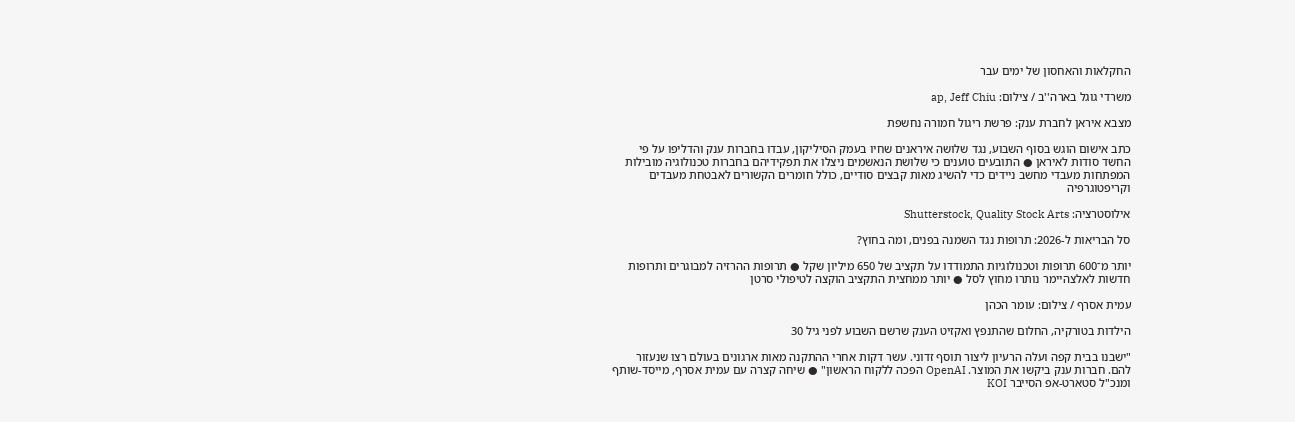החקלאות והאחסון של ימים עבר

משרדי גוגל בארה''ב / צילום: ap, Jeff Chiu

מצבא איראן לחברת ענק: פרשת ריגול חמורה נחשפת

כתב אישום הוגש בסוף השבוע, נגד שלושה איראנים שחיו בעמק הסיליקון, עבדו בחברות ענק והדליפו על פי החשד סודות לאיראן ● התובעים טוענים כי שלושת הנאשמים ניצלו את תפקידיהם בחברות טכנולוגיה מובילות המפתחות מעבדי מחשב ניידים כדי להשיג מאות קבצים סודיים, כולל חומרים הקשורים לאבטחת מעבדים וקריפטוגרפיה

אילוסטרציה: Shutterstock, Quality Stock Arts

סל הבריאות ל-2026: תרופות נגד השמנה בפנים, ומה בחוץ?

יותר מ־600 תרופות וטכנולוגיות התמודדו על תקציב של 650 מיליון שקל ● תרופות ההרזיה למבוגרים ותרופות חדשות לאלצהיימר נותרו מחוץ לסל ● יותר ממחצית התקציב הוקצה לטיפולי סרטן

עמית אסרף / צילום: עומר הכהן

הילדות בטורקיה, החלום שהתנפץ ואקזיט הענק שרשם השבוע לפני גיל 30

"ישבנו בבית קפה ועלה הרעיון ליצור תוסף זדוני. עשר דקות אחרי ההתקנה מאות ארגונים בעולם רצו שנעזור להם. חברות ענק ביקשו את המוצר. OpenAI הפכה ללקוח הראשון" ● שיחה קצרה עם עמית אסרף, מייסד-שותף ומנכ"ל סטארט-אפ הסייבר KOI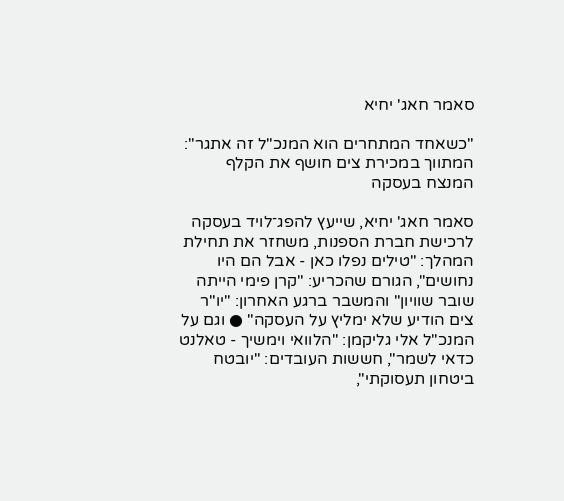סאמר חאג' יחיא

"כשאחד המתחרים הוא המנכ"ל זה אתגר": המתווך במכירת צים חושף את הקלף המנצח בעסקה

סאמר חאג' יחיא, שייעץ להפג־לויד בעסקה לרכישת חברת הספנות, משחזר את תחילת המהלך: "טילים נפלו כאן - אבל הם היו נחושים", הגורם שהכריע: "קרן פימי הייתה שובר שוויון" והמשבר ברגע האחרון: "יו"ר צים הודיע שלא ימליץ על העסקה" ● וגם על המנכ"ל אלי גליקמן: "הלוואי וימשיך - טאלנט כדאי לשמר", חששות העובדים: "יובטח ביטחון תעסוקתי",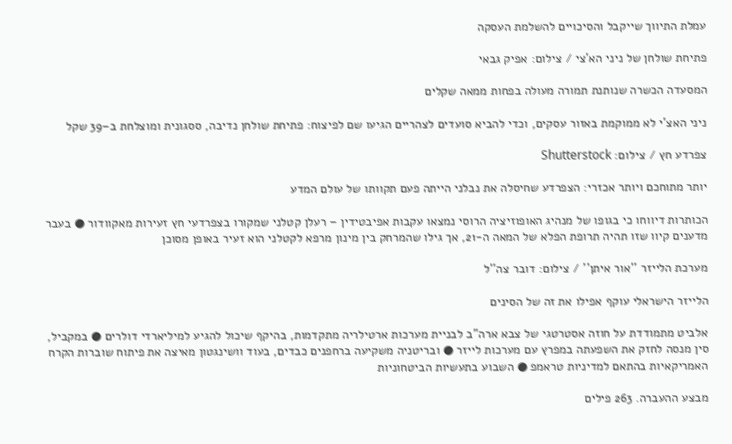עמלת התיווך שייקבל והסיכויים להשלמת העסקה

פתיחת שולחן של ניני הא'צי / צילום: אפיק גבאי

המסעדה הכשרה שנותנת תמורה מעולה בפחות ממאה שקלים

ניני האצ'י לא ממוקמת באזור עסקים, וכדי להביא סועדים לצהריים הגיעו שם לפיצוח: פתיחת שולחן נדיבה, ססגונית ומוצלחת ב–39 שקל

צפרדע חץ / צילום: Shutterstock

יותר מתוחכם ויותר אכזרי: הצפרדע שחיסלה את נבלני הייתה פעם תקוותו של עולם המדע

הכותרות דיווחו כי בגופו של מנהיג האופוזיציה הרוסי נמצאו עקבות אפיבטידין – רעלן קטלני שמקורו בצפרדעי חץ זעירות מאקוודור ● בעבר מדענים קיוו שזו תהיה תרופת הפלא של המאה ה-21, אך גילו שהמרחק בין מינון מרפא לקטלני הוא זעיר באופן מסוכן

מערכת הלייזר ''אור איתן'' / צילום: דובר צה''ל

הלייזר הישראלי עוקף אפילו את זה של הסינים

אלביט מתמודדת על חוזה אסטרטגי של צבא ארה"ב לבניית מערכות ארטילריה מתקדמות, בהיקף שיכול להגיע למיליארדי דולרים ● במקביל, סין מנסה לחזק את השפעתה במפרץ עם מערכות לייזר ● ובריטניה משקיעה ברחפנים כבדים, בעוד וושינגטון מאיצה את פיתוח שוברות הקרח האמריקאיות בהתאם למדיניות טראמפ ● השבוע בתעשיות הביטחוניות

מבצע ההעברה. 263 פילים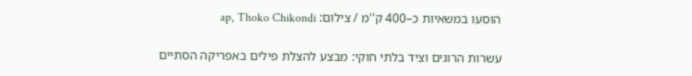הוסעו במשאיות כ–400 ק''מ / צילום: ap, Thoko Chikondi

עשרות הרוגים וציד בלתי חוקי: מבצע להצלת פילים באפריקה הסתיים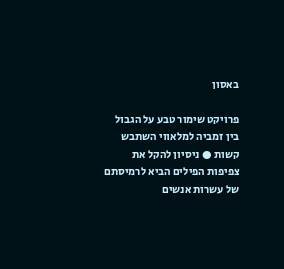באסון

פרויקט שימור טבע על הגבול בין זמביה למלאווי השתבש קשות ● ניסיון להקל את צפיפות הפילים הביא לרמיסתם של עשרות אנשים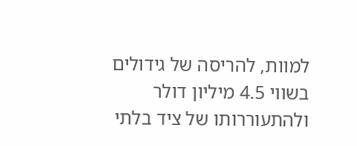למוות, להריסה של גידולים בשווי 4.5 מיליון דולר ולהתעוררותו של ציד בלתי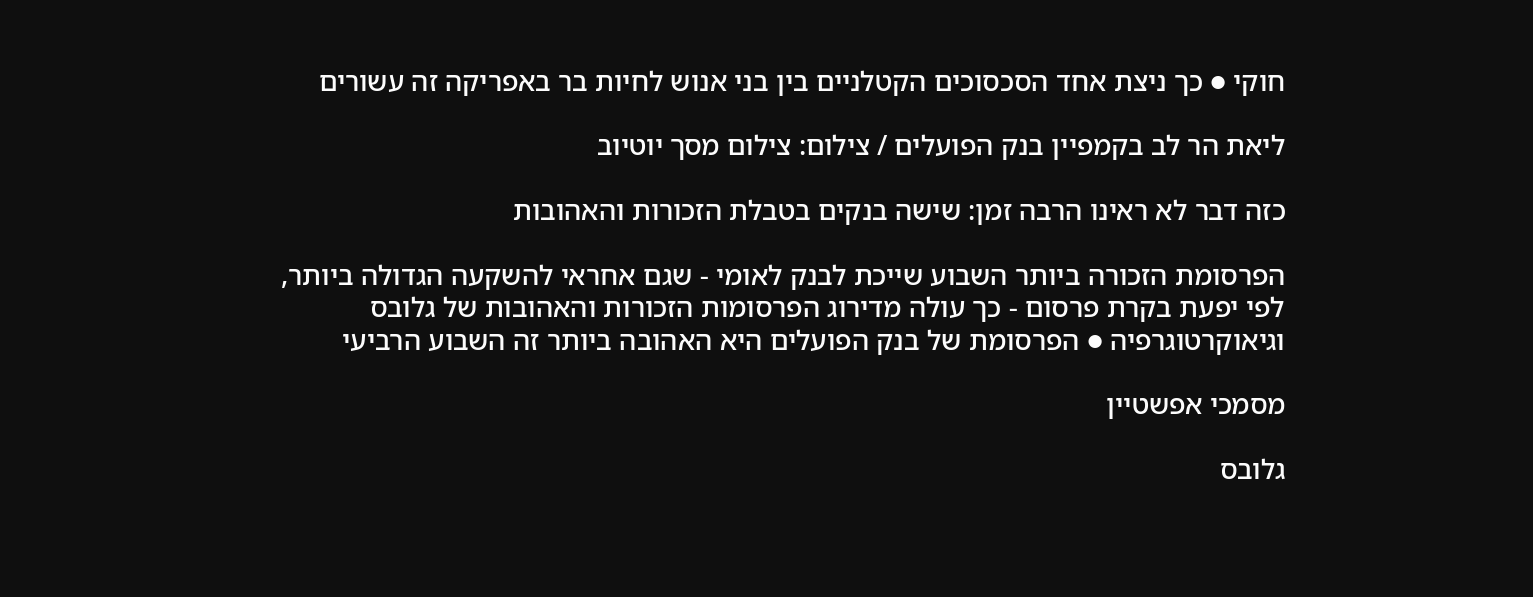חוקי ● כך ניצת אחד הסכסוכים הקטלניים בין בני אנוש לחיות בר באפריקה זה עשורים

ליאת הר לב בקמפיין בנק הפועלים / צילום: צילום מסך יוטיוב

כזה דבר לא ראינו הרבה זמן: שישה בנקים בטבלת הזכורות והאהובות

הפרסומת הזכורה ביותר השבוע שייכת לבנק לאומי - שגם אחראי להשקעה הגדולה ביותר, לפי יפעת בקרת פרסום - כך עולה מדירוג הפרסומות הזכורות והאהובות של גלובס וגיאוקרטוגרפיה ● הפרסומת של בנק הפועלים היא האהובה ביותר זה השבוע הרביעי

מסמכי אפשטיין

גלובס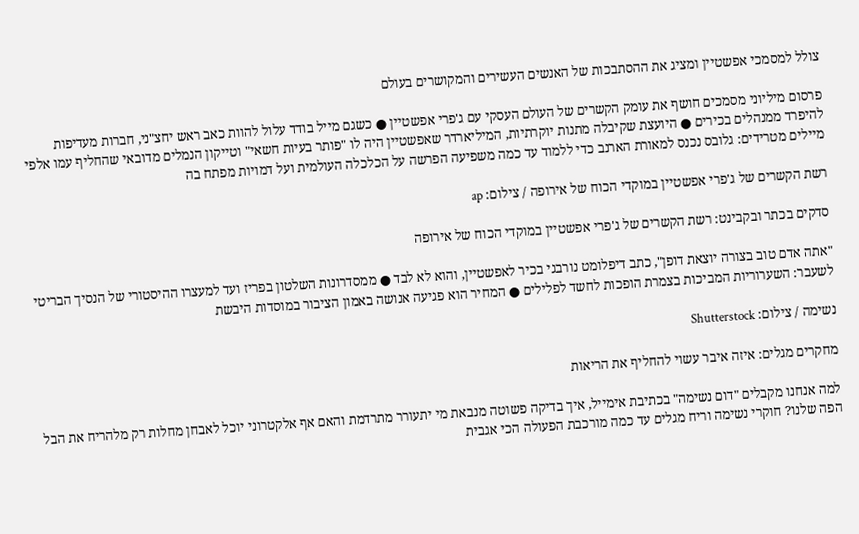צולל למסמכי אפשטיין ומציג את ההסתבכות של האנשים העשירים והמקושרים בעולם

פרסום מיליוני מסמכים חושף את עומק הקשרים של העולם העסקי עם ג'פרי אפשטיין ● כשגם מייל בודד עלול להוות כאב ראש יחצ"ני, חברות מעדיפות להיפרד ממנהלים בכירים ● היועצת שקיבלה מתנות יוקרתיות, המיליארדר שאפשטיין היה לו "פותר בעיות חשאי" וטייקון הנמלים מדובאי שהחליף עמו אלפי מיילים מטרידים: גלובס נכנס למאורת הארנב כדי ללמוד עד כמה משפיעה הפרשה על הכלכלה העולמית ועל דמויות מפתח בה

רשת הקשרים של ג'פרי אפשטיין במוקדי הכוח של אירופה / צילום: ap

סדקים בכתר ובקבינט: רשת הקשרים של ג'פרי אפשטיין במוקדי הכוח של אירופה

"אתה אדם טוב בצורה יוצאת דופן", כתב דיפלומט נורבגי בכיר לאפשטיין, והוא לא לבד ● ממסדרונות השלטון בפריז ועד למעצרו ההיסטורי של הנסיך הבריטי לשעבר: השערוריות המביכות בצמרת הופכות לחשד לפלילים ● המחיר הוא פגיעה אנושה באמון הציבור במוסדות היבשת

נשימה / צילום: Shutterstock

מחקרים מגלים: איזה איבר עשוי להחליף את הריאות

למה אנחנו מקבלים "דום נשימה" בכתיבת אימייל, איך בדיקה פשוטה מנבאת מי יתעורר מתרדמת והאם אף אלקטרוני יוכל לאבחן מחלות רק מלהריח את הבל הפה שלנו? חוקרי נשימה וריח מגלים עד כמה מורכבת הפעולה הכי אגבית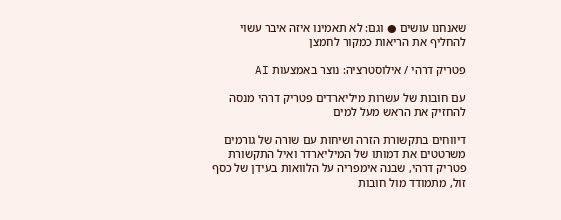שאנחנו עושים ● וגם: לא תאמינו איזה איבר עשוי להחליף את הריאות כמקור לחמצן

פטריק דרהי / אילוסטרציה: נוצר באמצעות AI

עם חובות של עשרות מיליארדים פטריק דרהי מנסה להחזיק את הראש מעל למים

דיווחים בתקשורת הזרה ושיחות עם שורה של גורמים משרטטים את דמותו של המיליארדר ואיל התקשורת פטריק דרהי, שבנה אימפריה על הלוואות בעידן של כסף זול, מתמודד מול חובות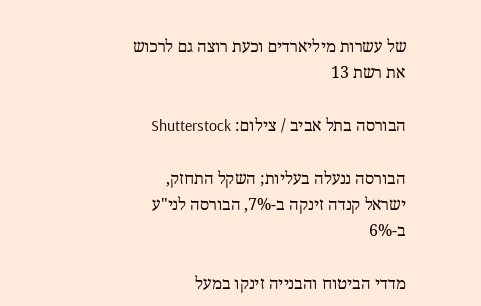של עשרות מיליארדים וכעת רוצה גם לרכוש את רשת 13

הבורסה בתל אביב / צילום: Shutterstock

הבורסה ננעלה בעליות; השקל התחזק, ישראל קנדה זינקה ב-7%, הבורסה לני"ע ב-6%

מדדי הביטוח והבנייה זינקו במעל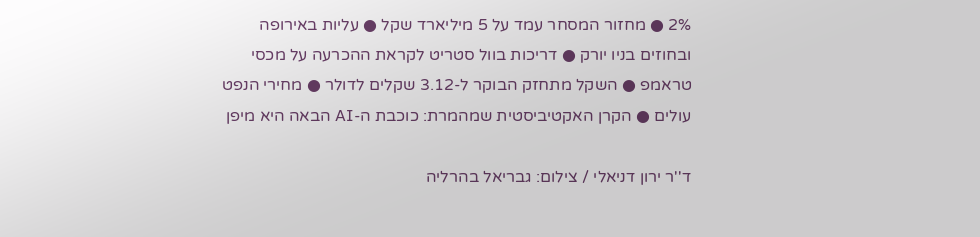2% ● מחזור המסחר עמד על 5 מיליארד שקל ● עליות באירופה ובחוזים בניו יורק ● דריכות בוול סטריט לקראת ההכרעה על מכסי טראמפ ● השקל מתחזק הבוקר ל-3.12 שקלים לדולר ● מחירי הנפט עולים ● הקרן האקטיביסטית שמהמרת: כוכבת ה-AI הבאה היא מיפן

ד''ר ירון דניאלי / צילום: גבריאל בהרליה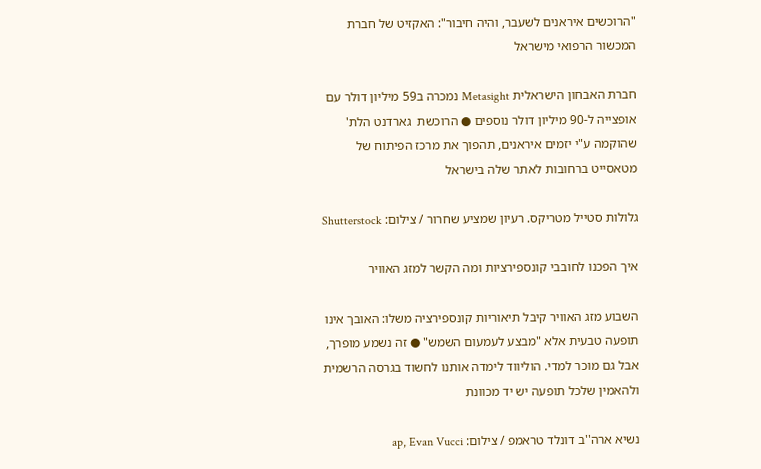"הרוכשים איראנים לשעבר, והיה חיבור": האקזיט של חברת המכשור הרפואי מישראל

חברת האבחון הישראלית Metasight נמכרה ב59 מיליון דולר עם אופצייה ל-90 מיליון דולר נוספים ● הרוכשת  גארדנט הלת' שהוקמה ע"י יזמים איראנים, תהפוך את מרכז הפיתוח של מטאסייט ברחובות לאתר שלה בישראל

גלולות סטייל מטריקס. רעיון שמציע שחרור / צילום: Shutterstock

איך הפכנו לחובבי קונספירציות ומה הקשר למזג האוויר

השבוע מזג האוויר קיבל תיאוריות קונספירציה משלו: האובך אינו תופעה טבעית אלא "מבצע לעמעום השמש" ● זה נשמע מופרך, אבל גם מוכר למדי. הוליווד לימדה אותנו לחשוד בגרסה הרשמית ולהאמין שלכל תופעה יש יד מכוונת

נשיא ארה''ב דונלד טראמפ / צילום: ap, Evan Vucci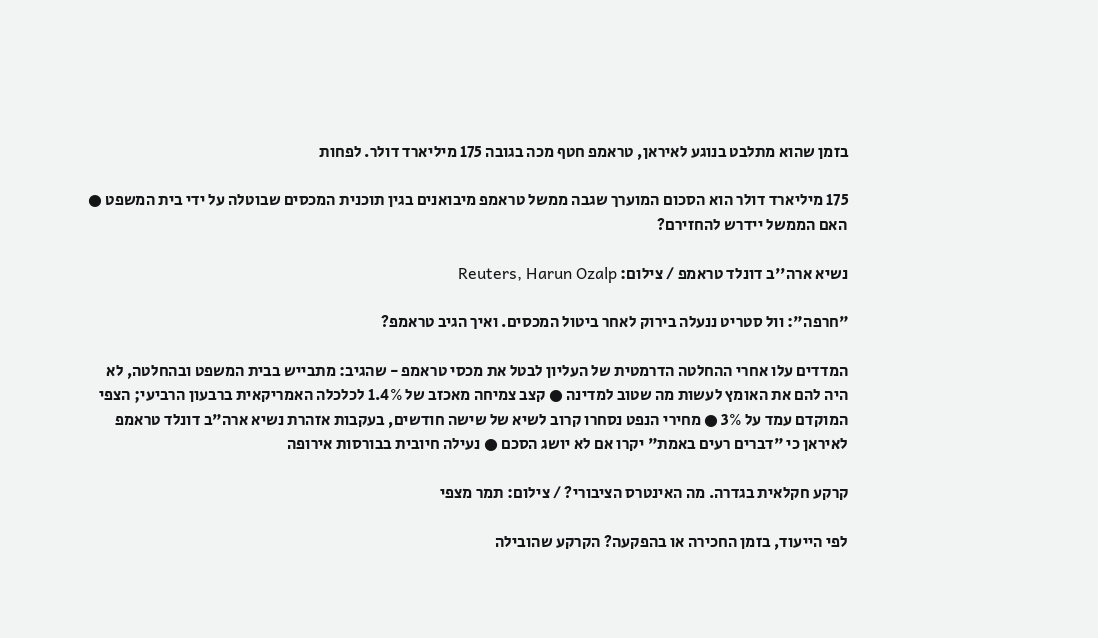בזמן שהוא מתלבט בנוגע לאיראן, טראמפ חטף מכה בגובה 175 מיליארד דולר. לפחות

175 מיליארד דולר הוא הסכום המוערך שגבה ממשל טראמפ מיבואנים בגין תוכנית המכסים שבוטלה על ידי בית המשפט ● האם הממשל יידרש להחזירם?

נשיא ארה''ב דונלד טראמפ / צילום: Reuters, Harun Ozalp

"חרפה": וול סטריט ננעלה בירוק לאחר ביטול המכסים. ואיך הגיב טראמפ?

המדדים עלו אחרי ההחלטה הדרמטית של העליון לבטל את מכסי טראמפ - שהגיב: מתבייש בבית המשפט ובהחלטה, לא היה להם את האומץ לעשות מה שטוב למדינה ● קצב צמיחה מאכזב של 1.4% לכלכלה האמריקאית ברבעון הרביעי; הצפי המוקדם עמד על 3% ● מחירי הנפט נסחרו קרוב לשיא של שישה חודשים, בעקבות אזהרת נשיא ארה"ב דונלד טראמפ לאיראן כי "דברים רעים באמת" יקרו אם לא יושג הסכם ● נעילה חיובית בבורסות אירופה

קרקע חקלאית בגדרה. מה האינטרס הציבורי? / צילום: תמר מצפי

לפי הייעוד, בזמן החכירה או בהפקעה? הקרקע שהובילה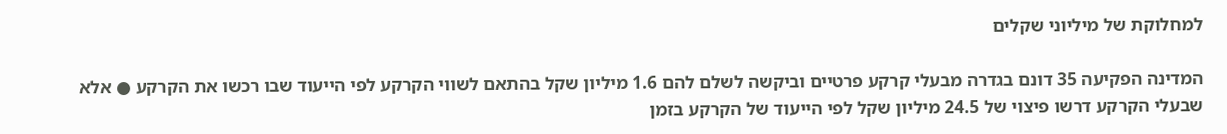למחלוקת של מיליוני שקלים

המדינה הפקיעה 35 דונם בגדרה מבעלי קרקע פרטיים וביקשה לשלם להם 1.6 מיליון שקל בהתאם לשווי הקרקע לפי הייעוד שבו רכשו את הקרקע ● אלא שבעלי הקרקע דרשו פיצוי של 24.5 מיליון שקל לפי הייעוד של הקרקע בזמן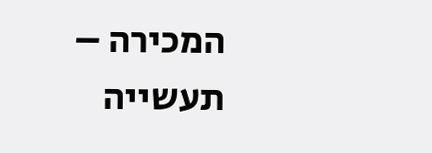המכירה – תעשייה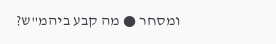ומסחר ● מה קבע ביהמ"ש?